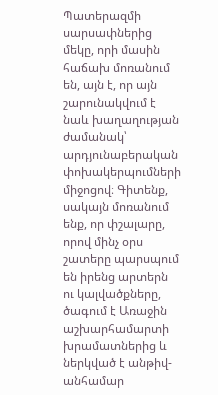Պատերազմի սարսափներից մեկը, որի մասին հաճախ մոռանում են, այն է, որ այն շարունակվում է նաև խաղաղության ժամանակ՝ արդյունաբերական փոխակերպումների միջոցով։ Գիտենք, սակայն մոռանում ենք, որ փշալարը, որով մինչ օրս շատերը պարսպում են իրենց արտերն ու կալվածքները, ծագում է Առաջին աշխարհամարտի խրամատներից և ներկված է անթիվ-անհամար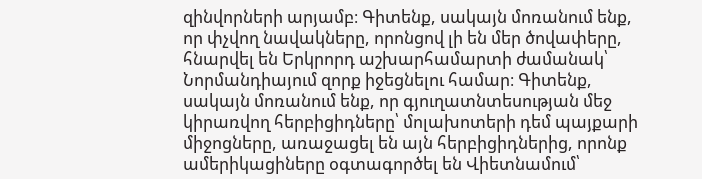զինվորների արյամբ։ Գիտենք, սակայն մոռանում ենք, որ փչվող նավակները, որոնցով լի են մեր ծովափերը, հնարվել են Երկրորդ աշխարհամարտի ժամանակ՝ Նորմանդիայում զորք իջեցնելու համար։ Գիտենք, սակայն մոռանում ենք, որ գյուղատնտեսության մեջ կիրառվող հերբիցիդները՝ մոլախոտերի դեմ պայքարի միջոցները, առաջացել են այն հերբիցիդներից, որոնք ամերիկացիները օգտագործել են Վիետնամում՝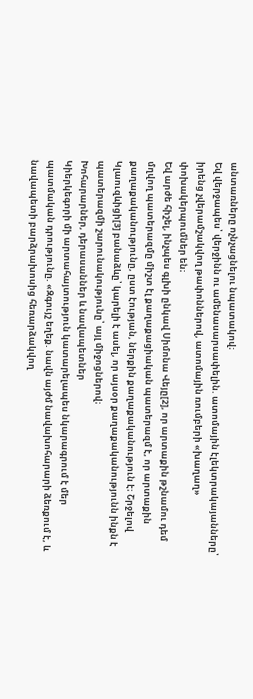անտառները ոչնչացնելու նպատակով։
Եվ վերջապես՝ վերջինն ու ամենասարսափելին. ատոմային էլեկտրակայանները՝ իրենց չվերամշակվող թափոններով, ատոմային ռումբերի «խաղաղ» փոխակերպումներ են։
Եվ արժե հիշել, ինչպես գլխի ընկավ Սիմոնա Վեյը[2], որ արտաքին թշնամու դեմ մղվող պատերազմը միշտ էլ քաղաքացիական պատերազմ է, որ արտաքին քաղաքականությունը, ըստ էության, ներքին քաղաքականություն է։ Շրջելով Կլաուզևիցի[3] բանաձևը՝ կարելի է ասել, որ այսօր քաղաքականությունն ինքն է պատերազմի շարունակությունը՝ այլ միջոցներով։
Խոհարարներ, դերասաններ և նավապետներ
Կիերկեգորի մի արտահայտություն կատարելապես նկարագրում է մեր պատմական դրությունը. «Զգույշ եղեք. նավն այժմ նավախոհարարի ձեռքում է, և նավապետի բարձրախոսից հեռարձակվող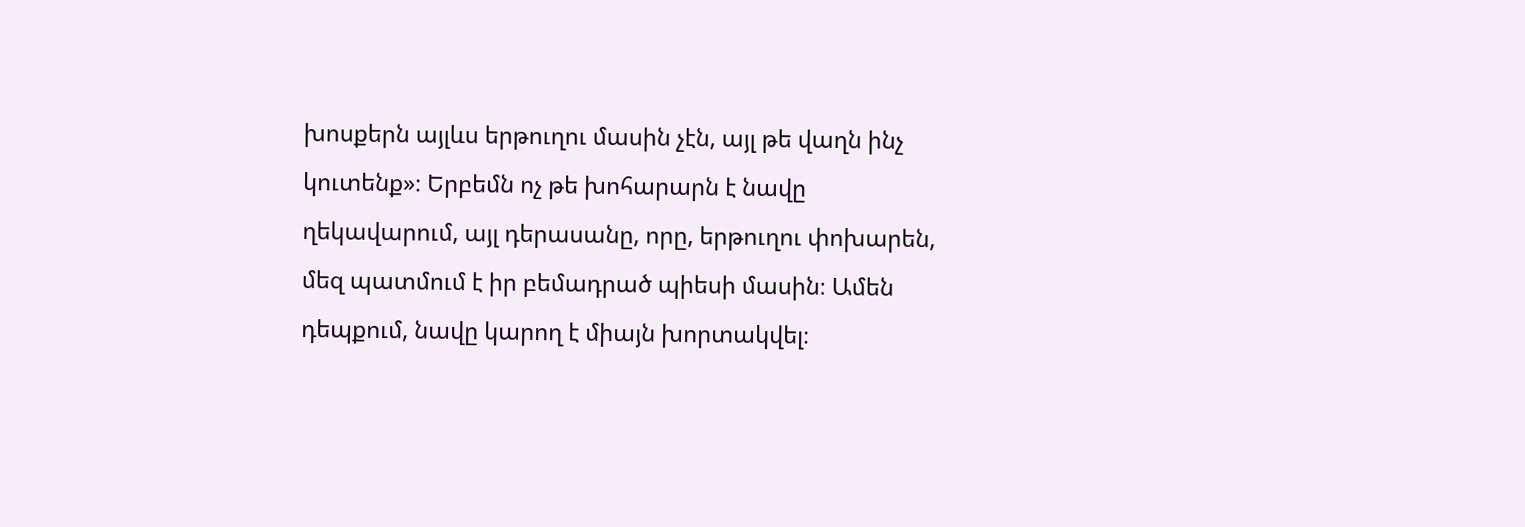խոսքերն այլևս երթուղու մասին չէն, այլ թե վաղն ինչ կուտենք»։ Երբեմն ոչ թե խոհարարն է նավը ղեկավարում, այլ դերասանը, որը, երթուղու փոխարեն, մեզ պատմում է իր բեմադրած պիեսի մասին։ Ամեն դեպքում, նավը կարող է միայն խորտակվել։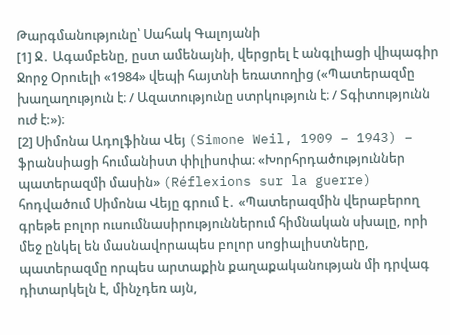Թարգմանությունը՝ Սահակ Գալոյանի
[1] Ջ․ Ագամբենը, ըստ ամենայնի, վերցրել է անգլիացի վիպագիր Ջորջ Օրուելի «1984» վեպի հայտնի եռատողից («Պատերազմը խաղաղություն է։ / Ազատությունը ստրկություն է։ / Տգիտությունն ուժ է:»)։
[2] Սիմոնա Ադոլֆինա Վեյ (Simone Weil, 1909 – 1943) – ֆրանսիացի հումանիստ փիլիսոփա։ «Խորհրդածություններ պատերազմի մասին» (Réflexions sur la guerre) հոդվածում Սիմոնա Վեյը գրում է․ «Պատերազմին վերաբերող գրեթե բոլոր ուսումնասիրություններում հիմնական սխալը, որի մեջ ընկել են մասնավորապես բոլոր սոցիալիստները, պատերազմը որպես արտաքին քաղաքականության մի դրվագ դիտարկելն է, մինչդեռ այն,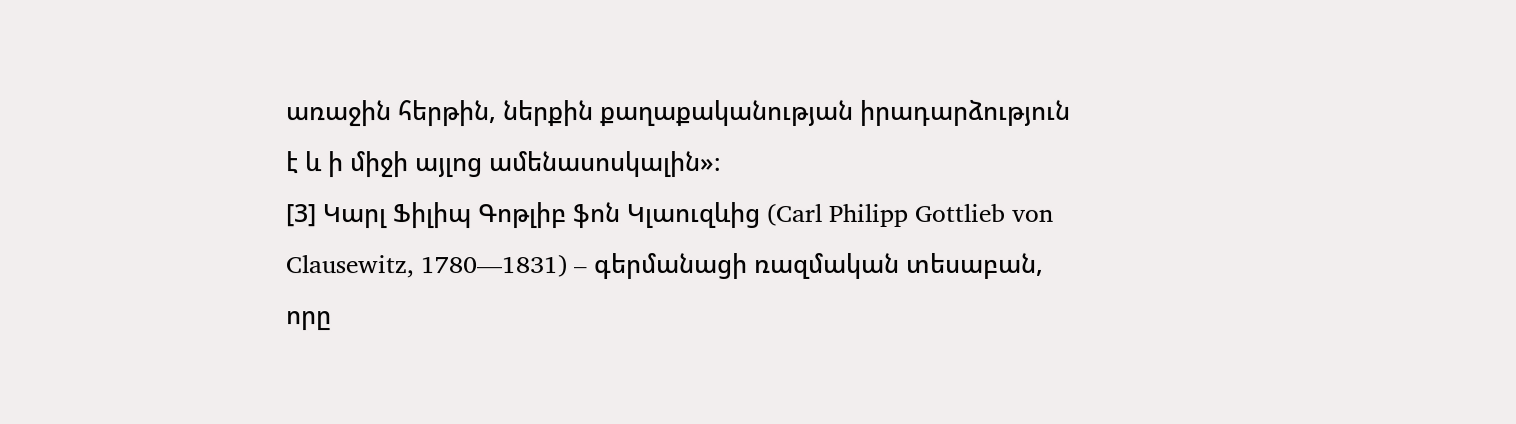առաջին հերթին, ներքին քաղաքականության իրադարձություն է և ի միջի այլոց ամենասոսկալին»։
[3] Կարլ Ֆիլիպ Գոթլիբ ֆոն Կլաուզևից (Carl Philipp Gottlieb von Clausewitz, 1780—1831) – գերմանացի ռազմական տեսաբան, որը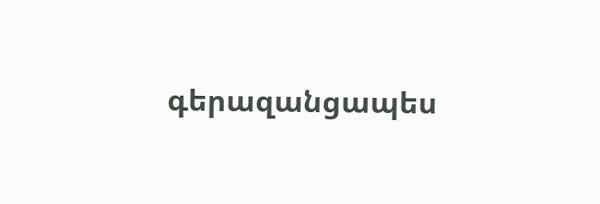գերազանցապես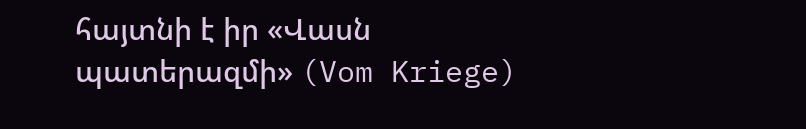հայտնի է իր «Վասն պատերազմի» (Vom Kriege)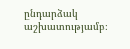ընդարձակ աշխատությամբ։